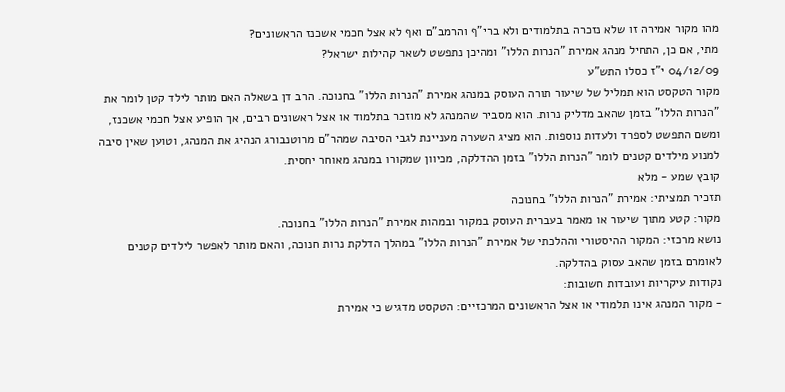מהו מקור אמירה זו שלא נזכרה בתלמודים ולא ברי"ף והרמב"ם ואף לא אצל חכמי אשכנז הראשונים?
מתי, אם כן, התחיל מנהג אמירת "הנרות הללו" ומהיכן נתפשט לשאר קהילות ישראל?
04/12/09 י"ז כסלו התש"ע
מקור הטקסט הוא תמליל של שיעור תורה העוסק במנהג אמירת "הנרות הללו" בחנוכה. הרב דן בשאלה האם מותר לילד קטן לומר את "הנרות הללו" בזמן שהאב מדליק נרות. הוא מסביר שהמנהג לא מוזכר בתלמוד או אצל ראשונים רבים, אך הופיע אצל חכמי אשכנז, ומשם התפשט לספרד ולעדות נוספות. הוא מציג השערה מעניינת לגבי הסיבה שמהר"ם מרוטנבורג הנהיג את המנהג, וטוען שאין סיבה למנוע מילדים קטנים לומר "הנרות הללו" בזמן ההדלקה, מכיוון שמקורו במנהג מאוחר יחסית.
קובץ שמע - מלא
תזכיר תמציתי: אמירת "הנרות הללו" בחנוכה
מקור: קטע מתוך שיעור או מאמר בעברית העוסק במקור ובמהות אמירת "הנרות הללו" בחנוכה.
נושא מרכזי: המקור ההיסטורי וההלכתי של אמירת "הנרות הללו" במהלך הדלקת נרות חנוכה, והאם מותר לאפשר לילדים קטנים לאומרם בזמן שהאב עסוק בהדלקה.
נקודות עיקריות ועובדות חשובות:
- מקור המנהג אינו תלמודי או אצל הראשונים המרכזיים: הטקסט מדגיש כי אמירת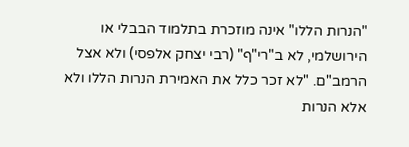"הנרות הללו" אינה מוזכרת בתלמוד הבבלי או הירושלמי, לא ב"רי"ף" (רבי יצחק אלפסי) ולא אצל הרמב"ם. "לא זכר כלל את האמירת הנרות הללו ולא אלא הנרות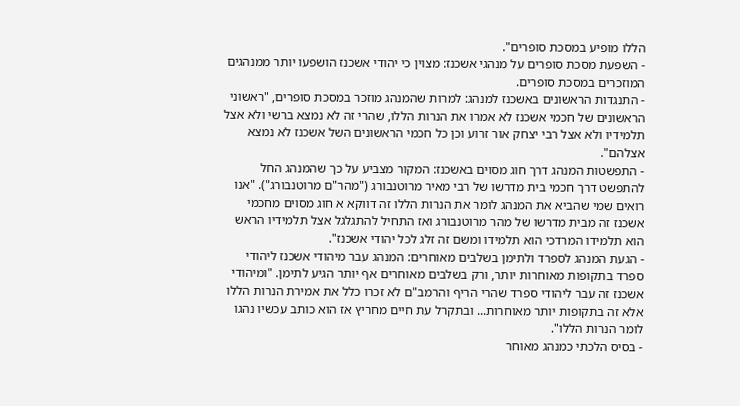הללו מופיע במסכת סופרים".
- השפעת מסכת סופרים על מנהגי אשכנז: מצוין כי יהודי אשכנז הושפעו יותר ממנהגים המוזכרים במסכת סופרים.
- התנגדות הראשונים באשכנז למנהג: למרות שהמנהג מוזכר במסכת סופרים, "ראשוני הראשונים של חכמי אשכנז לא אמרו את הנרות הללו, שהרי זה לא נמצא ברשי ולא אצל תלמידיו ולא אצל רבי יצחק אור זרוע וכן כל חכמי הראשונים השל אשכנז לא נמצא אצלהם".
- התפשטות המנהג דרך חוג מסוים באשכנז: המקור מצביע על כך שהמנהג החל להתפשט דרך חכמי בית מדרשו של רבי מאיר מרוטנבורג ("מהר"ם מרוטנבורג"). "אנו רואים שמי שהביא את המנהג לומר את הנרות הללו זה דווקא א חוג מסוים מחכמי אשכנז זה מבית מדרשו של מהר מרוטנבורג ואז התחיל להתגלגל אצל תלמידיו הראש הוא תלמידו המרדכי הוא תלמידו ומשם זה זלג לכל יהודי אשכנז".
- הגעת המנהג לספרד ולתימן בשלבים מאוחרים: המנהג עבר מיהודי אשכנז ליהודי ספרד בתקופות מאוחרות יותר, ורק בשלבים מאוחרים אף יותר הגיע לתימן. "ומיהודי אשכנז זה עבר ליהודי ספרד שהרי הריף והרמב"ם לא זכרו כלל את אמירת הנרות הללו אלא זה בתקופות יותר מאוחרות... ובתקרל עת חיים מחריץ אז הוא כותב עכשיו נהגו לומר הנרות הללו".
- בסיס הלכתי כמנהג מאוחר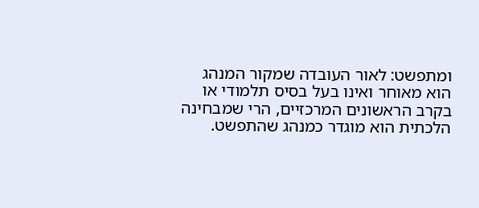ומתפשט: לאור העובדה שמקור המנהג הוא מאוחר ואינו בעל בסיס תלמודי או בקרב הראשונים המרכזיים, הרי שמבחינה הלכתית הוא מוגדר כמנהג שהתפשט.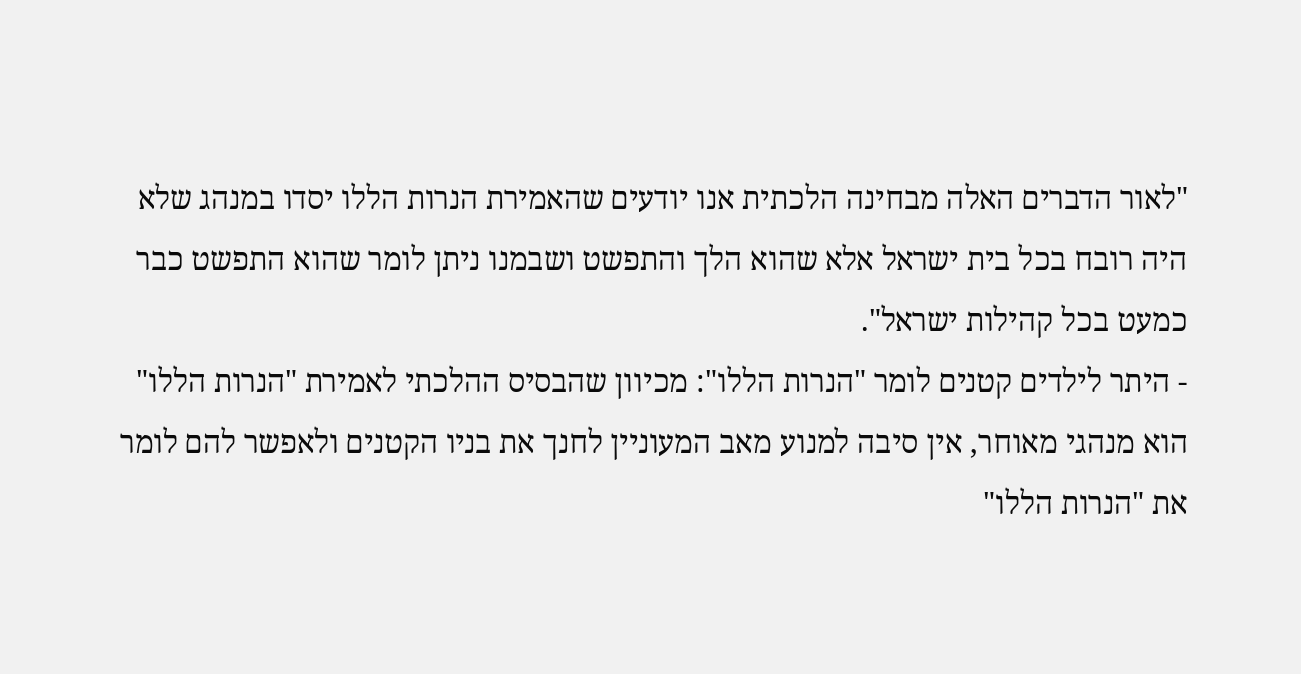"לאור הדברים האלה מבחינה הלכתית אנו יודעים שהאמירת הנרות הללו יסדו במנהג שלא היה רובח בכל בית ישראל אלא שהוא הלך והתפשט ושבמנו ניתן לומר שהוא התפשט כבר כמעט בכל קהילות ישראל".
- היתר לילדים קטנים לומר "הנרות הללו": מכיוון שהבסיס ההלכתי לאמירת "הנרות הללו" הוא מנהגי מאוחר, אין סיבה למנוע מאב המעוניין לחנך את בניו הקטנים ולאפשר להם לומר את "הנרות הללו"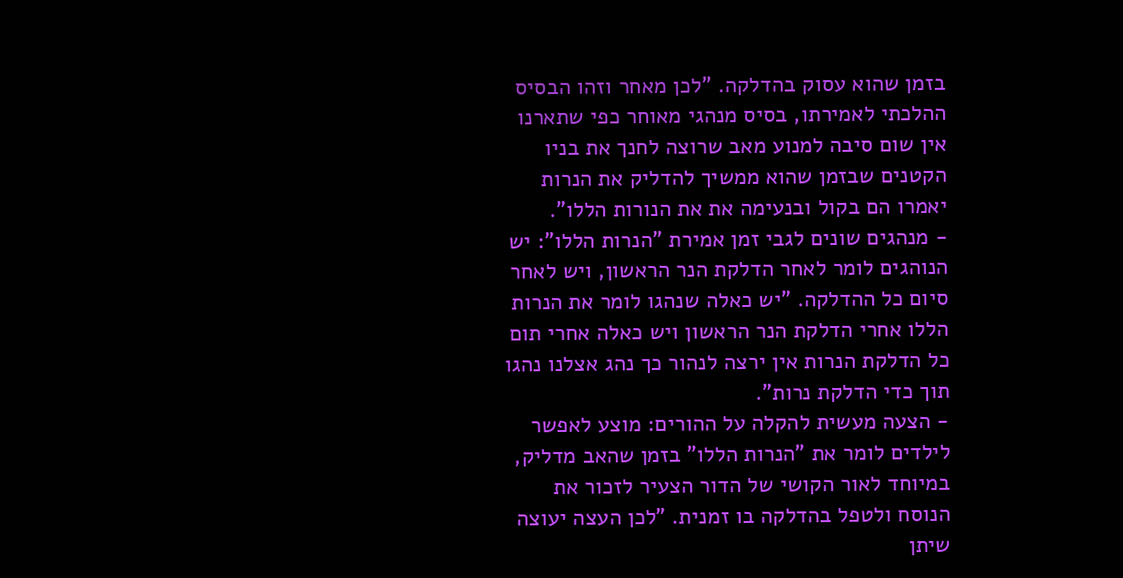בזמן שהוא עסוק בהדלקה. "לכן מאחר וזהו הבסיס ההלכתי לאמירתו, בסיס מנהגי מאוחר כפי שתארנו אין שום סיבה למנוע מאב שרוצה לחנך את בניו הקטנים שבזמן שהוא ממשיך להדליק את הנרות יאמרו הם בקול ובנעימה את את הנורות הללו".
- מנהגים שונים לגבי זמן אמירת "הנרות הללו": יש הנוהגים לומר לאחר הדלקת הנר הראשון, ויש לאחר סיום כל ההדלקה. "יש כאלה שנהגו לומר את הנרות הללו אחרי הדלקת הנר הראשון ויש כאלה אחרי תום כל הדלקת הנרות אין ירצה לנהור כך נהג אצלנו נהגו תוך כדי הדלקת נרות".
- הצעה מעשית להקלה על ההורים: מוצע לאפשר לילדים לומר את "הנרות הללו" בזמן שהאב מדליק, במיוחד לאור הקושי של הדור הצעיר לזכור את הנוסח ולטפל בהדלקה בו זמנית. "לכן העצה יעוצה שיתן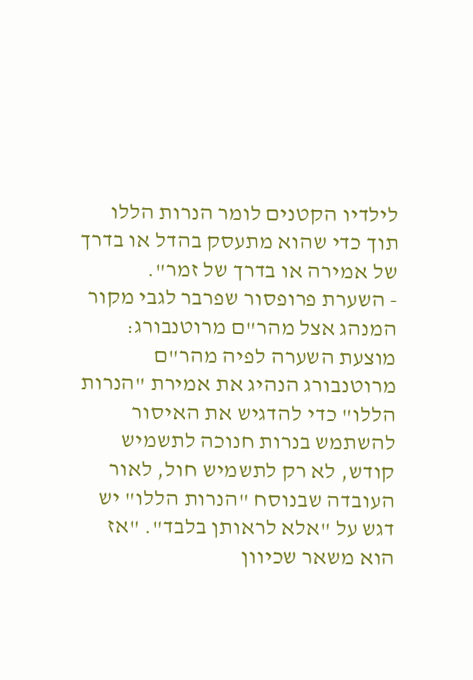לילדיו הקטנים לומר הנרות הללו תוך כדי שהוא מתעסק בהדל או בדרך של אמירה או בדרך של זמר".
- השערת פרופסור שפרבר לגבי מקור המנהג אצל מהר"ם מרוטנבורג: מוצעת השערה לפיה מהר"ם מרוטנבורג הנהיג את אמירת "הנרות הללו" כדי להדגיש את האיסור להשתמש בנרות חנוכה לתשמיש קודש, לא רק לתשמיש חול, לאור העובדה שבנוסח "הנרות הללו" יש דגש על "אלא לראותן בלבד". "אז הוא משאר שכיוון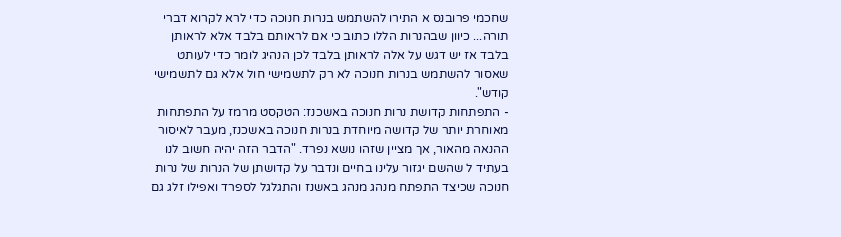שחכמי פרובנס א התירו להשתמש בנרות חנוכה כדי לרא לקרוא דברי תורה... כיוון שבהנרות הללו כתוב כי אם לראותם בלבד אלא לראותן בלבד אז יש דגש על אלה לראותן בלבד לכן הנהיג לומר כדי לעותט שאסור להשתמש בנרות חנוכה לא רק לתשמישי חול אלא גם לתשמישי קודש".
- התפתחות קדושת נרות חנוכה באשכנז: הטקסט מרמז על התפתחות מאוחרת יותר של קדושה מיוחדת בנרות חנוכה באשכנז, מעבר לאיסור ההנאה מהאור, אך מציין שזהו נושא נפרד. "הדבר הזה יהיה חשוב לנו בעתיד ל שהשם יגזור עלינו בחיים ונדבר על קדושתן של הנרות של נרות חנוכה שכיצד התפתח מנהג מנהג באשנז והתגלגל לספרד ואפילו זלג גם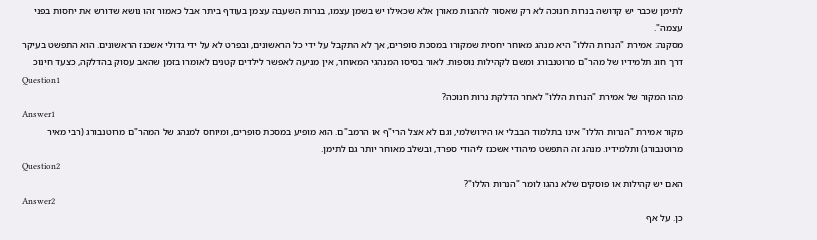לתימן שכבר יש קדושה בנרות חנוכה לא רק שאסור לההנות מאורן אלא שכאילו יש בשמן עצמו, בנרות השעבה עצמן בעודף ביתר אבל כאמור זהו נושא שדורש את יחסות בפני עצמה".
מסקנה: אמירת "הנרות הללו" היא מנהג מאוחר יחסית שמקורו במסכת סופרים, אך לא התקבל על ידי כל הראשונים, ובפרט לא על ידי גדולי אשכנז הראשונים. הוא התפשט בעיקר דרך חוג תלמידיו של מהר"ם מרוטנבורג ומשם לקהילות נוספות. לאור בסיסו המנהגי המאוחר, אין מניעה לאפשר לילדים קטנים לאומרו בזמן שהאב עסוק בהדלקה, כצעד חינוכ
Question1
מהו המקור של אמירת "הנרות הללו" לאחר הדלקת נרות חנוכה?
Answer1
מקור אמירת "הנרות הללו" אינו בתלמוד הבבלי או הירושלמי, וגם לא אצל הרי"ף או הרמב"ם. הוא מופיע במסכת סופרים, ומיוחס למנהג של המהר"ם מרוטנבורג (רבי מאיר מרוטנבורג) ותלמידיו. מנהג זה התפשט מיהודי אשכנז ליהודי ספרד, ובשלב מאוחר יותר גם לתימן.
Question2
האם יש קהילות או פוסקים שלא נהגו לומר "הנרות הללו"?
Answer2
כן. על אף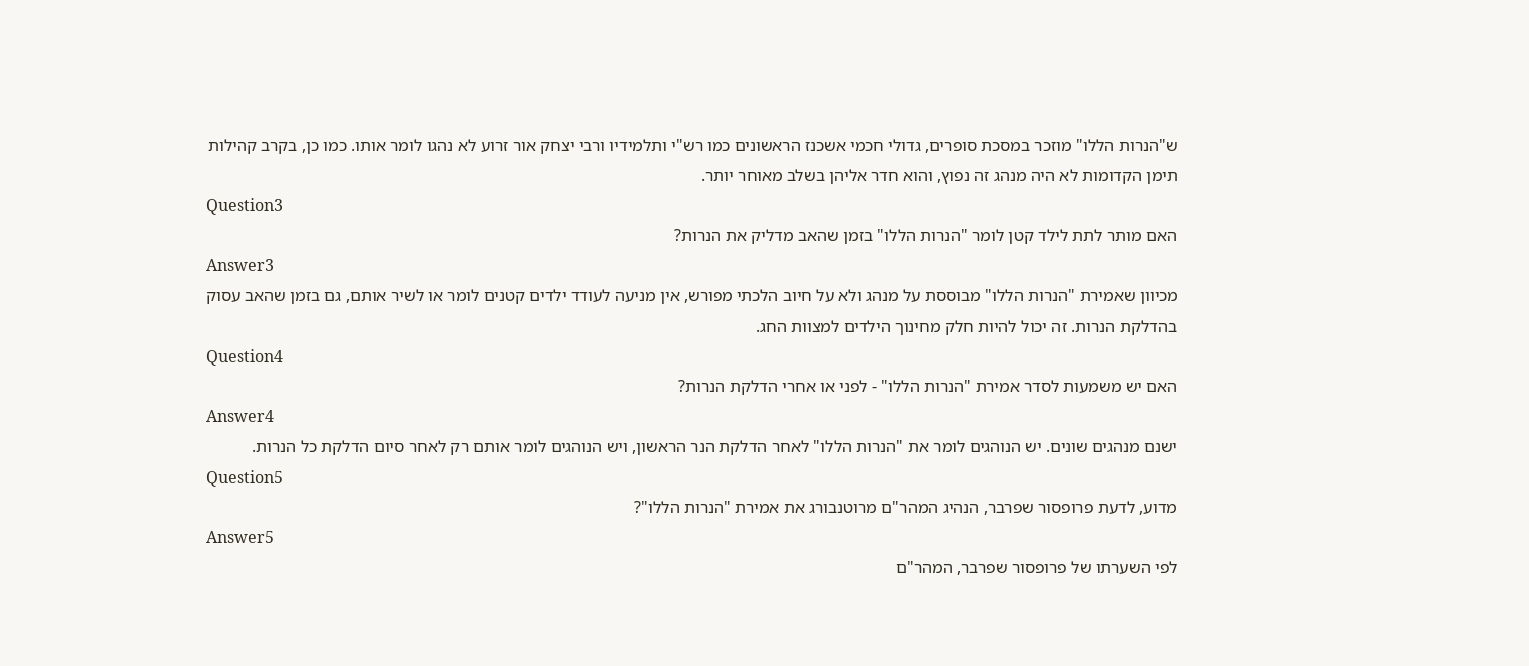ש"הנרות הללו" מוזכר במסכת סופרים, גדולי חכמי אשכנז הראשונים כמו רש"י ותלמידיו ורבי יצחק אור זרוע לא נהגו לומר אותו. כמו כן, בקרב קהילות תימן הקדומות לא היה מנהג זה נפוץ, והוא חדר אליהן בשלב מאוחר יותר.
Question3
האם מותר לתת לילד קטן לומר "הנרות הללו" בזמן שהאב מדליק את הנרות?
Answer3
מכיוון שאמירת "הנרות הללו" מבוססת על מנהג ולא על חיוב הלכתי מפורש, אין מניעה לעודד ילדים קטנים לומר או לשיר אותם, גם בזמן שהאב עסוק בהדלקת הנרות. זה יכול להיות חלק מחינוך הילדים למצוות החג.
Question4
האם יש משמעות לסדר אמירת "הנרות הללו" - לפני או אחרי הדלקת הנרות?
Answer4
ישנם מנהגים שונים. יש הנוהגים לומר את "הנרות הללו" לאחר הדלקת הנר הראשון, ויש הנוהגים לומר אותם רק לאחר סיום הדלקת כל הנרות.
Question5
מדוע, לדעת פרופסור שפרבר, הנהיג המהר"ם מרוטנבורג את אמירת "הנרות הללו"?
Answer5
לפי השערתו של פרופסור שפרבר, המהר"ם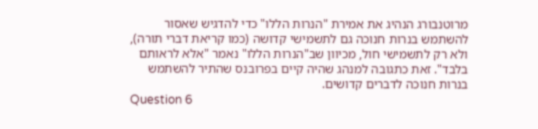מרוטנבורג הנהיג את אמירת "הנרות הללו" כדי להדגיש שאסור להשתמש בנרות חנוכה גם לתשמישי קדושה (כמו קריאת דברי תורה), ולא רק לתשמישי חול, מכיוון שב"הנרות הללו" נאמר "אלא לראותם בלבד". זאת כתגובה למנהג שהיה קיים בפרובנס שהתיר להשתמש בנרות חנוכה לדברים קדושים.
Question 6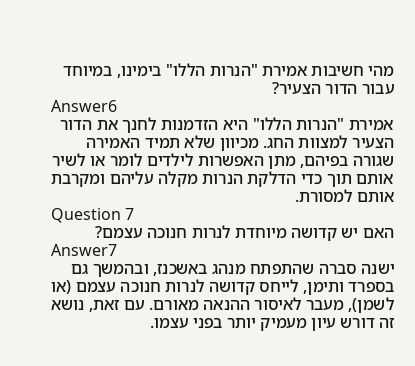מהי חשיבות אמירת "הנרות הללו" בימינו, במיוחד עבור הדור הצעיר?
Answer6
אמירת "הנרות הללו" היא הזדמנות לחנך את הדור הצעיר למצוות החג. מכיוון שלא תמיד האמירה שגורה בפיהם, מתן האפשרות לילדים לומר או לשיר אותם תוך כדי הדלקת הנרות מקלה עליהם ומקרבת אותם למסורת.
Question 7
האם יש קדושה מיוחדת לנרות חנוכה עצמם?
Answer7
ישנה סברה שהתפתח מנהג באשכנז, ובהמשך גם בספרד ותימן, לייחס קדושה לנרות חנוכה עצמם (או לשמן), מעבר לאיסור ההנאה מאורם. עם זאת, נושא זה דורש עיון מעמיק יותר בפני עצמו.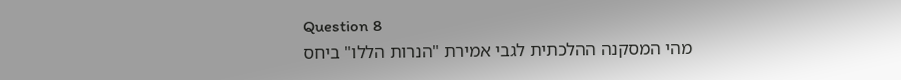Question 8
מהי המסקנה ההלכתית לגבי אמירת "הנרות הללו" ביחס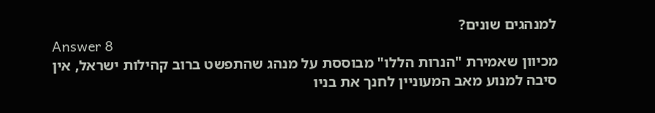למנהגים שונים?
Answer 8
מכיוון שאמירת "הנרות הללו" מבוססת על מנהג שהתפשט ברוב קהילות ישראל, אין סיבה למנוע מאב המעוניין לחנך את בניו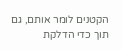הקטנים לומר אותם, גם תוך כדי הדלקת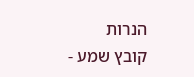הנרות
קובץ שמע -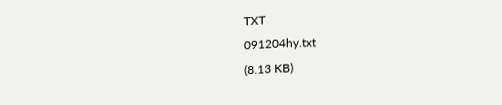TXT
091204hy.txt
(8.13 KB)